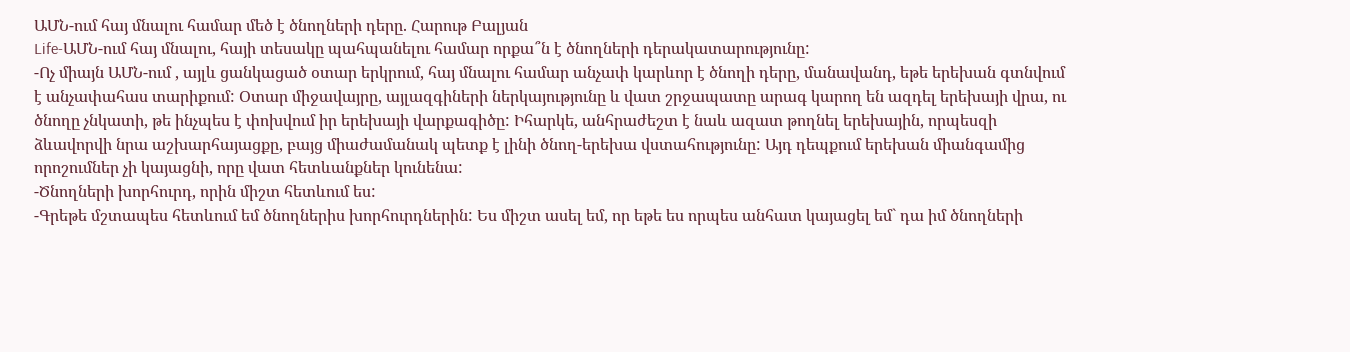ԱՄՆ-ում հայ մնալու համար մեծ է ծնողների դերը. Հարութ Բալյան
Life-ԱՄՆ-ում հայ մնալու, հայի տեսակը պահպանելու համար որքա՞ն է ծնողների դերակատարությունը:
-Ոչ միայն ԱՄՆ-ում , այլև ցանկացած օտար երկրում, հայ մնալու համար անչափ կարևոր է ծնողի դերը, մանավանդ, եթե երեխան գտնվում է անչափահաս տարիքում: Օտար միջավայրը, այլազգիների ներկայությունը և վատ շրջապատը արագ կարող են ազդել երեխայի վրա, ու ծնողը չնկատի, թե ինչպես է փոխվում իր երեխայի վարքագիծը: Իհարկե, անհրաժեշտ է նաև ազատ թողնել երեխային, որպեսզի ձևավորվի նրա աշխարհայացքը, բայց միաժամանակ պետք է լինի ծնող-երեխա վստահությունը: Այդ դեպքում երեխան միանգամից որոշումներ չի կայացնի, որը վատ հետևանքներ կունենա:
-Ծնողների խորհուրդ, որին միշտ հետևում ես:
-Գրեթե մշտապես հետևում եմ ծնողներիս խորհուրդներին: Ես միշտ ասել եմ, որ եթե ես որպես անհատ կայացել եմ` դա իմ ծնողների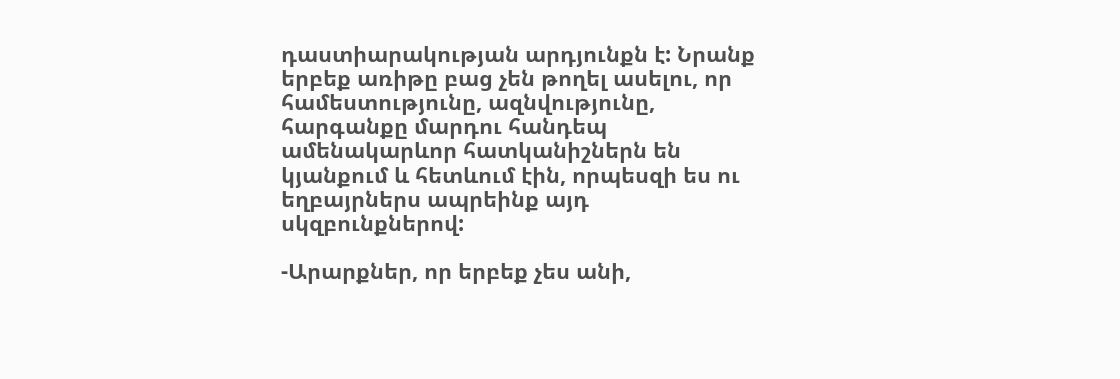դաստիարակության արդյունքն է: Նրանք երբեք առիթը բաց չեն թողել ասելու, որ համեստությունը, ազնվությունը, հարգանքը մարդու հանդեպ ամենակարևոր հատկանիշներն են կյանքում և հետևում էին, որպեսզի ես ու եղբայրներս ապրեինք այդ սկզբունքներով:

-Արարքներ, որ երբեք չես անի,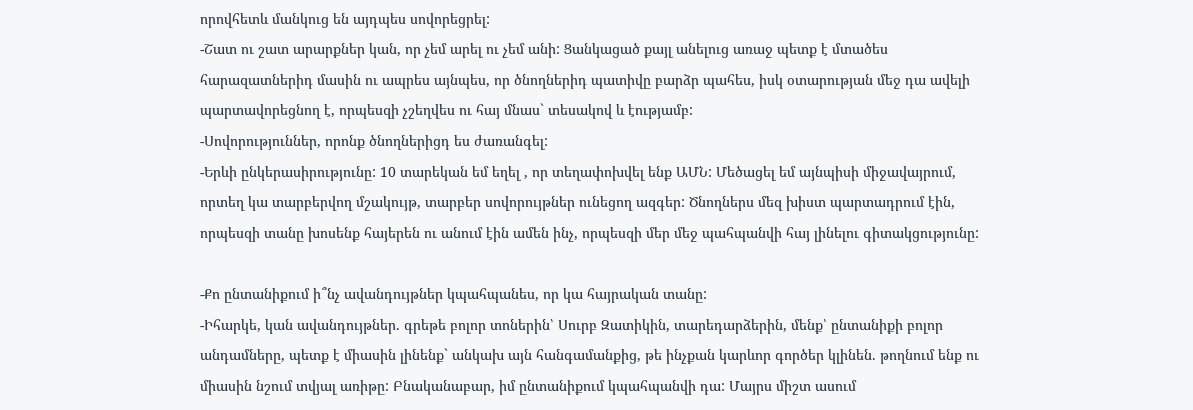որովհետև մանկուց են այդպես սովորեցրել:
-Շատ ու շատ արարքներ կան, որ չեմ արել ու չեմ անի: Ցանկացած քայլ անելուց առաջ պետք է մտածես հարազատներիդ մասին ու ապրես այնպես, որ ծնողներիդ պատիվը բարձր պահես, իսկ օտարության մեջ դա ավելի պարտավորեցնող է, որպեսզի չշեղվես ու հայ մնաս` տեսակով և էությամբ:
-Սովորություններ, որոնք ծնողներիցդ ես ժառանգել:
-Երևի ընկերասիրությունը: 10 տարեկան եմ եղել , որ տեղափոխվել ենք ԱՄՆ: Մեծացել եմ այնպիսի միջավայրում, որտեղ կա տարբերվող մշակույթ, տարբեր սովորույթներ ունեցող ազգեր: Ծնողներս մեզ խիստ պարտադրում էին, որպեսզի տանը խոսենք հայերեն ու անում էին ամեն ինչ, որպեսզի մեր մեջ պահպանվի հայ լինելու գիտակցությունը:

-Քո ընտանիքում ի՞նչ ավանդույթներ կպահպանես, որ կա հայրական տանը:
-Իհարկե, կան ավանդույթներ. գրեթե բոլոր տոներին՝ Սուրբ Զատիկին, տարեդարձերին, մենք՝ ընտանիքի բոլոր անդամները, պետք է միասին լինենք` անկախ այն հանգամանքից, թե ինչքան կարևոր գործեր կլինեն. թողնում ենք ու միասին նշում տվյալ առիթը: Բնականաբար, իմ ընտանիքում կպահպանվի դա: Մայրս միշտ ասում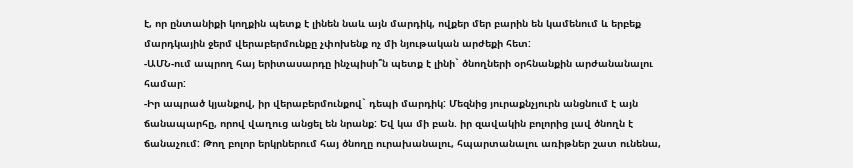է, որ ընտանիքի կողքին պետք է լինեն նաև այն մարդիկ, ովքեր մեր բարին են կամենում և երբեք մարդկային ջերմ վերաբերմունքը չփոխենք ոչ մի նյութական արժեքի հետ:
-ԱՄՆ-ում ապրող հայ երիտասարդը ինչպիսի՞ն պետք է լինի` ծնողների օրհնանքին արժանանալու համար:
-Իր ապրած կյանքով, իր վերաբերմունքով` դեպի մարդիկ: Մեզնից յուրաքնչյուրն անցնում է այն ճանապարհը, որով վաղուց անցել են նրանք: Եվ կա մի բան. իր զավակին բոլորից լավ ծնողն է ճանաչում: Թող բոլոր երկրներում հայ ծնողը ուրախանալու, հպարտանալու առիթներ շատ ունենա,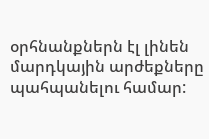օրհնանքներն էլ լինեն մարդկային արժեքները պահպանելու համար: